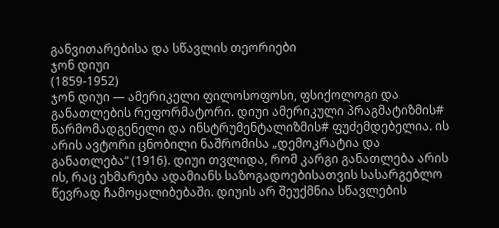განვითარებისა და სწავლის თეორიები
ჯონ დიუი
(1859-1952)
ჯონ დიუი — ამერიკელი ფილოსოფოსი, ფსიქოლოგი და განათლების რეფორმატორი. დიუი ამერიკული პრაგმატიზმის# წარმომადგენელი და ინსტრუმენტალიზმის# ფუძემდებელია. ის არის ავტორი ცნობილი ნაშრომისა „დემოკრატია და განათლება“ (1916). დიუი თვლიდა, რომ კარგი განათლება არის ის, რაც ეხმარება ადამიანს საზოგადოებისათვის სასარგებლო წევრად ჩამოყალიბებაში. დიუის არ შეუქმნია სწავლების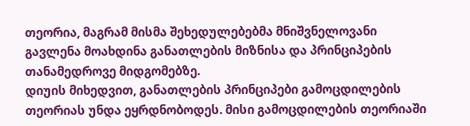თეორია, მაგრამ მისმა შეხედულებებმა მნიშვნელოვანი გავლენა მოახდინა განათლების მიზნისა და პრინციპების თანამედროვე მიდგომებზე.
დიუის მიხედვით, განათლების პრინციპები გამოცდილების თეორიას უნდა ეყრდნობოდეს. მისი გამოცდილების თეორიაში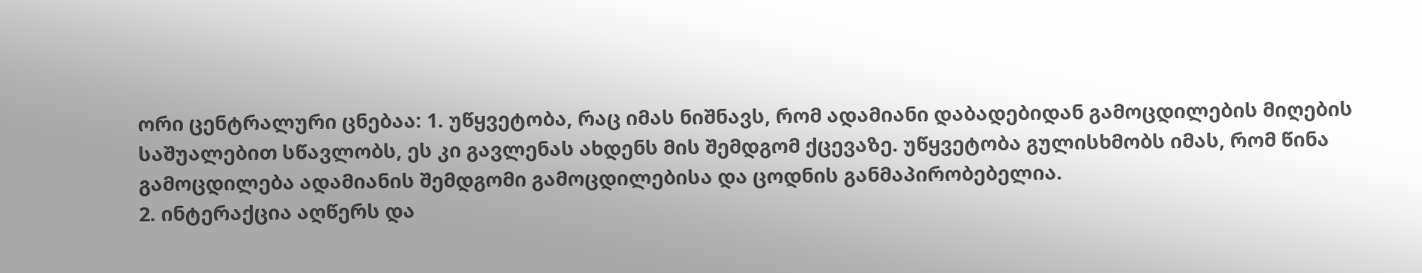ორი ცენტრალური ცნებაა: 1. უწყვეტობა, რაც იმას ნიშნავს, რომ ადამიანი დაბადებიდან გამოცდილების მიღების საშუალებით სწავლობს, ეს კი გავლენას ახდენს მის შემდგომ ქცევაზე. უწყვეტობა გულისხმობს იმას, რომ წინა გამოცდილება ადამიანის შემდგომი გამოცდილებისა და ცოდნის განმაპირობებელია.
2. ინტერაქცია აღწერს და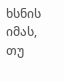ხსნის იმას, თუ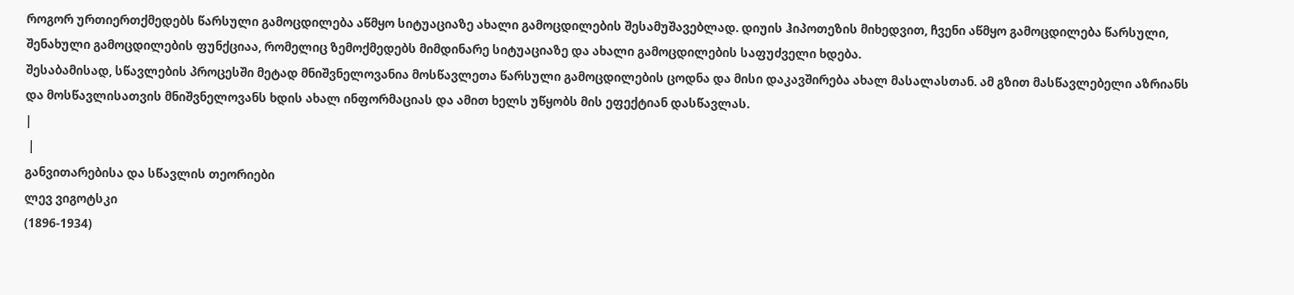როგორ ურთიერთქმედებს წარსული გამოცდილება აწმყო სიტუაციაზე ახალი გამოცდილების შესამუშავებლად. დიუის ჰიპოთეზის მიხედვით, ჩვენი აწმყო გამოცდილება წარსული, შენახული გამოცდილების ფუნქციაა, რომელიც ზემოქმედებს მიმდინარე სიტუაციაზე და ახალი გამოცდილების საფუძველი ხდება.
შესაბამისად, სწავლების პროცესში მეტად მნიშვნელოვანია მოსწავლეთა წარსული გამოცდილების ცოდნა და მისი დაკავშირება ახალ მასალასთან. ამ გზით მასწავლებელი აზრიანს და მოსწავლისათვის მნიშვნელოვანს ხდის ახალ ინფორმაციას და ამით ხელს უწყობს მის ეფექტიან დასწავლას.
|
 |
განვითარებისა და სწავლის თეორიები
ლევ ვიგოტსკი
(1896-1934)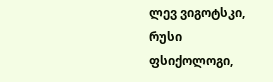ლევ ვიგოტსკი, რუსი ფსიქოლოგი,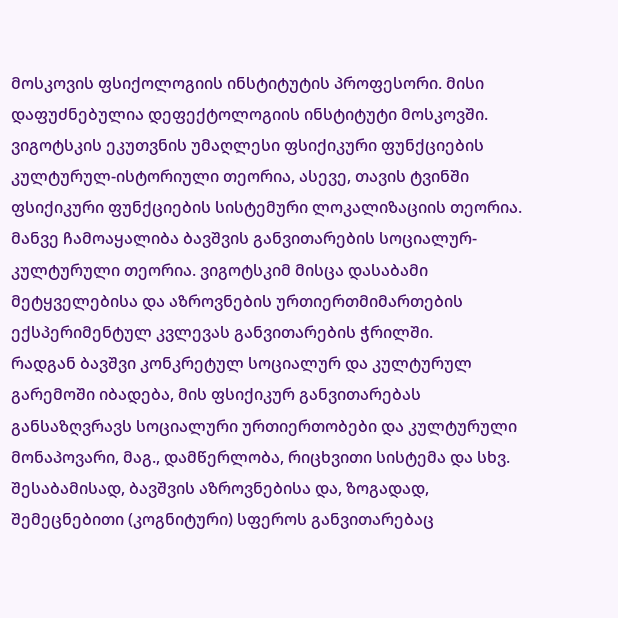მოსკოვის ფსიქოლოგიის ინსტიტუტის პროფესორი. მისი დაფუძნებულია დეფექტოლოგიის ინსტიტუტი მოსკოვში. ვიგოტსკის ეკუთვნის უმაღლესი ფსიქიკური ფუნქციების კულტურულ-ისტორიული თეორია, ასევე, თავის ტვინში ფსიქიკური ფუნქციების სისტემური ლოკალიზაციის თეორია. მანვე ჩამოაყალიბა ბავშვის განვითარების სოციალურ-კულტურული თეორია. ვიგოტსკიმ მისცა დასაბამი მეტყველებისა და აზროვნების ურთიერთმიმართების ექსპერიმენტულ კვლევას განვითარების ჭრილში.
რადგან ბავშვი კონკრეტულ სოციალურ და კულტურულ გარემოში იბადება, მის ფსიქიკურ განვითარებას განსაზღვრავს სოციალური ურთიერთობები და კულტურული მონაპოვარი, მაგ., დამწერლობა, რიცხვითი სისტემა და სხვ. შესაბამისად, ბავშვის აზროვნებისა და, ზოგადად, შემეცნებითი (კოგნიტური) სფეროს განვითარებაც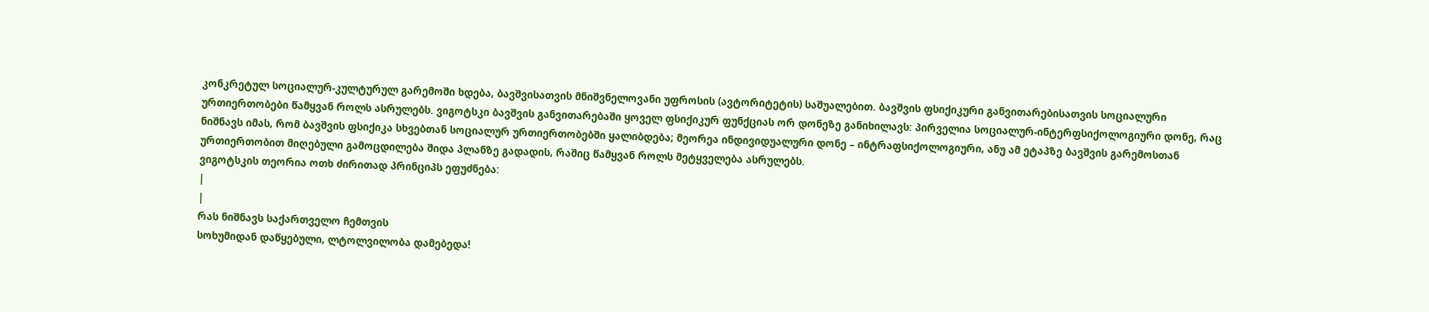კონკრეტულ სოციალურ-კულტურულ გარემოში ხდება, ბავშვისათვის მნიშვნელოვანი უფროსის (ავტორიტეტის) საშუალებით. ბავშვის ფსიქიკური განვითარებისათვის სოციალური ურთიერთობები წამყვან როლს ასრულებს. ვიგოტსკი ბავშვის განვითარებაში ყოველ ფსიქიკურ ფუნქციას ორ დონეზე განიხილავს: პირველია სოციალურ-ინტერფსიქოლოგიური დონე, რაც ნიშნავს იმას, რომ ბავშვის ფსიქიკა სხვებთან სოციალურ ურთიერთობებში ყალიბდება; მეორეა ინდივიდუალური დონე – ინტრაფსიქოლოგიური, ანუ ამ ეტაპზე ბავშვის გარემოსთან ურთიერთობით მიღებული გამოცდილება შიდა პლანზე გადადის, რაშიც წამყვან როლს მეტყველება ასრულებს.
ვიგოტსკის თეორია ოთხ ძირითად პრინციპს ეფუძნება:
|
|
რას ნიშნავს საქართველო ჩემთვის
სოხუმიდან დაწყებული, ლტოლვილობა დამებედა!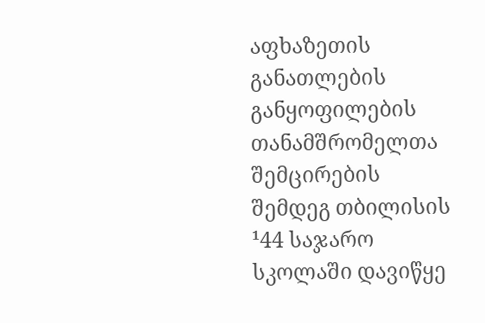აფხაზეთის განათლების განყოფილების თანამშრომელთა შემცირების შემდეგ თბილისის ¹44 საჯარო სკოლაში დავიწყე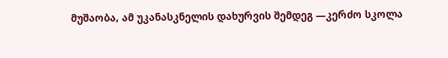მუშაობა, ამ უკანასკნელის დახურვის შემდეგ —კერძო სკოლა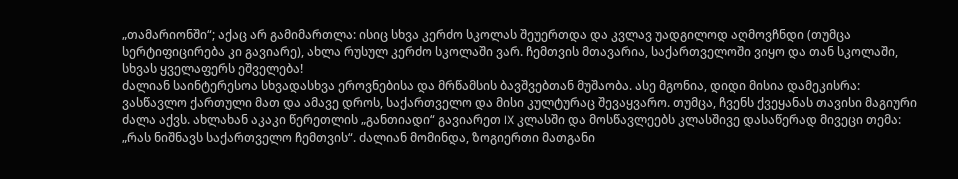„თამარიონში“; აქაც არ გამიმართლა: ისიც სხვა კერძო სკოლას შეუერთდა და კვლავ უადგილოდ აღმოვჩნდი (თუმცა სერტიფიცირება კი გავიარე), ახლა რუსულ კერძო სკოლაში ვარ. ჩემთვის მთავარია, საქართველოში ვიყო და თან სკოლაში, სხვას ყველაფერს ეშველება!
ძალიან საინტერესოა სხვადასხვა ეროვნებისა და მრწამსის ბავშვებთან მუშაობა. ასე მგონია, დიდი მისია დამეკისრა: ვასწავლო ქართული მათ და ამავე დროს, საქართველო და მისი კულტურაც შევაყვარო. თუმცა, ჩვენს ქვეყანას თავისი მაგიური ძალა აქვს. ახლახან აკაკი წერეთლის „განთიადი“ გავიარეთ IX კლასში და მოსწავლეებს კლასშივე დასაწერად მივეცი თემა: „რას ნიშნავს საქართველო ჩემთვის“. ძალიან მომინდა, ზოგიერთი მათგანი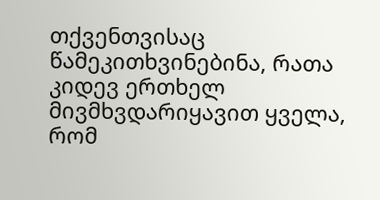თქვენთვისაც წამეკითხვინებინა, რათა კიდევ ერთხელ მივმხვდარიყავით ყველა, რომ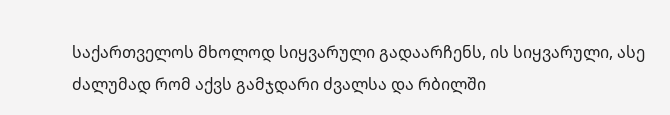საქართველოს მხოლოდ სიყვარული გადაარჩენს, ის სიყვარული, ასე ძალუმად რომ აქვს გამჯდარი ძვალსა და რბილში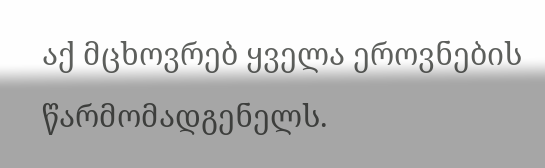აქ მცხოვრებ ყველა ეროვნების წარმომადგენელს.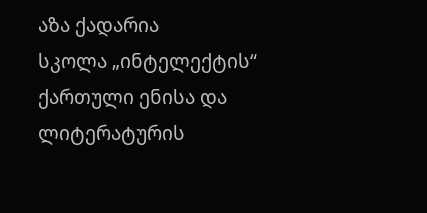აზა ქადარია
სკოლა „ინტელექტის“ ქართული ენისა და ლიტერატურის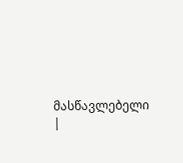მასწავლებელი
|